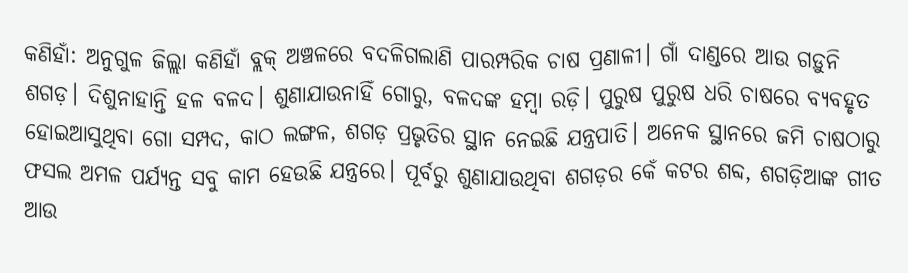କଣିହାଁ: ଅନୁଗୁଳ ଜିଲ୍ଲା କଣିହାଁ ବ୍ଲକ୍ ଅଞ୍ଚଳରେ ବଦଳିଗଲାଣି ପାରମ୍ପରିକ ଚାଷ ପ୍ରଣାଳୀ। ଗାଁ ଦାଣ୍ଡରେ ଆଉ ଗଡ଼ୁନି ଶଗଡ଼। ଦିଶୁନାହାନ୍ତି ହଳ ବଳଦ। ଶୁଣାଯାଉନାହିଁ ଗୋରୁ, ବଳଦଙ୍କ ହମ୍ବା ରଡ଼ି। ପୁରୁଷ ପୁରୁଷ ଧରି ଚାଷରେ ବ୍ୟବହୃତ ହୋଇଆସୁଥିବା ଗୋ ସମ୍ପଦ, କାଠ ଲଙ୍ଗଳ, ଶଗଡ଼ ପ୍ରଭୃତିର ସ୍ଥାନ ନେଇଛି ଯନ୍ତ୍ରପାତି। ଅନେକ ସ୍ଥାନରେ ଜମି ଚାଷଠାରୁ ଫସଲ ଅମଳ ପର୍ଯ୍ୟନ୍ତ ସବୁ କାମ ହେଉଛି ଯନ୍ତ୍ରରେ। ପୂର୍ବରୁ ଶୁଣାଯାଉଥିବା ଶଗଡ଼ର କେଁ କଟର ଶବ୍ଦ, ଶଗଡ଼ିଆଙ୍କ ଗୀତ ଆଉ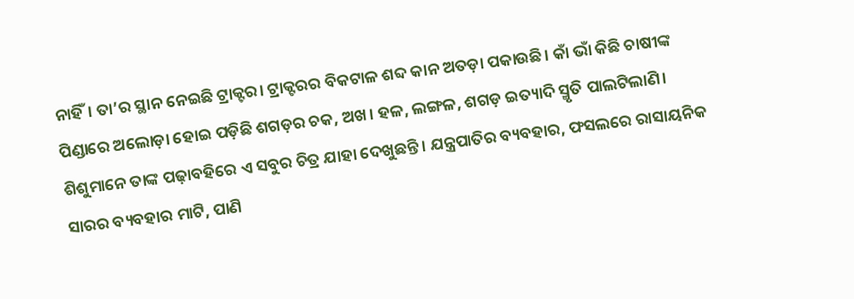ନାହିଁ। ତା’ର ସ୍ଥାନ ନେଇଛି ଟ୍ରାକ୍ଟର। ଟ୍ରାକ୍ଟରର ବିକଟାଳ ଶବ୍ଦ କାନ ଅତଡ଼ା ପକାଉଛି। କାଁ ଭାଁ କିଛି ଚାଷୀଙ୍କ ପିଣ୍ଡାରେ ଅଲୋଡ଼ା ହୋଇ ପଡ଼ିଛି ଶଗଡ଼ର ଚକ, ଅଖ। ହଳ, ଲଙ୍ଗଳ, ଶଗଡ଼ ଇତ୍ୟାଦି ସ୍ମୃତି ପାଲଟିଲାଣି। ଶିଶୁମାନେ ତାଙ୍କ ପଢ଼ାବହିରେ ଏ ସବୁର ଚିତ୍ର ଯାହା ଦେଖୁଛନ୍ତି। ଯନ୍ତ୍ରପାତିର ବ୍ୟବହାର, ଫସଲରେ ରାସାୟନିକ ସାରର ବ୍ୟବହାର ମାଟି, ପାଣି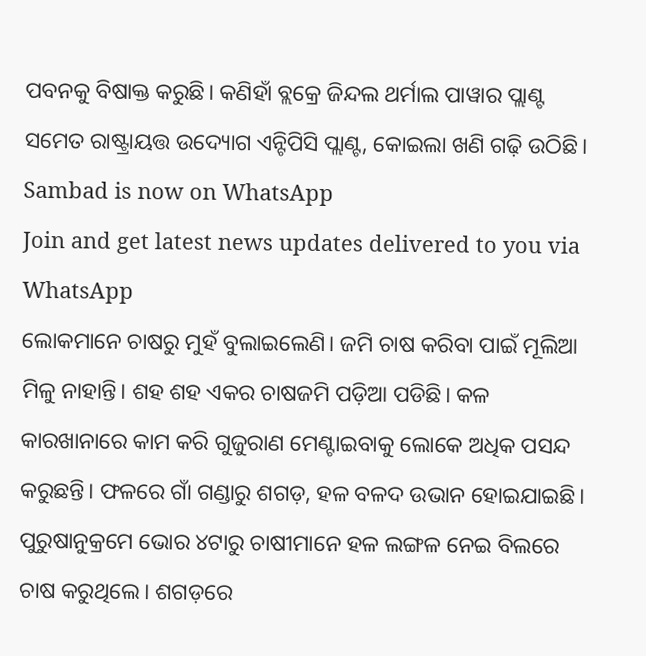ପବନକୁ ବିଷାକ୍ତ କରୁଛି। କଣିହାଁ ବ୍ଲକ୍ରେ ଜିନ୍ଦଲ ଥର୍ମାଲ ପାୱାର ପ୍ଲାଣ୍ଟ ସମେତ ରାଷ୍ଟ୍ରାୟତ୍ତ ଉଦ୍ୟୋଗ ଏନ୍ଟିପିସି ପ୍ଲାଣ୍ଟ, କୋଇଲା ଖଣି ଗଢ଼ି ଉଠିଛି।
Sambad is now on WhatsApp
Join and get latest news updates delivered to you via WhatsApp
ଲୋକମାନେ ଚାଷରୁ ମୁହଁ ବୁଲାଇଲେଣି। ଜମି ଚାଷ କରିବା ପାଇଁ ମୂଲିଆ ମିଳୁ ନାହାନ୍ତି। ଶହ ଶହ ଏକର ଚାଷଜମି ପଡ଼ିଆ ପଡିଛି। କଳ କାରଖାନାରେ କାମ କରି ଗୁଜୁରାଣ ମେଣ୍ଟାଇବାକୁ ଲୋକେ ଅଧିକ ପସନ୍ଦ କରୁଛନ୍ତି। ଫଳରେ ଗାଁ ଗଣ୍ଡାରୁ ଶଗଡ଼, ହଳ ବଳଦ ଉଭାନ ହୋଇଯାଇଛି। ପୁରୁଷାନୁକ୍ରମେ ଭୋର ୪ଟାରୁ ଚାଷୀମାନେ ହଳ ଲଙ୍ଗଳ ନେଇ ବିଲରେ ଚାଷ କରୁଥିଲେ। ଶଗଡ଼ରେ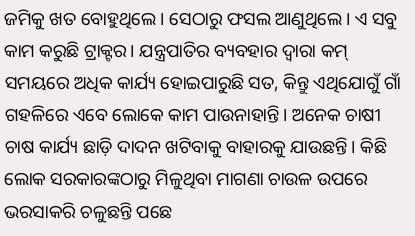ଜମିକୁ ଖତ ବୋହୁଥିଲେ। ସେଠାରୁ ଫସଲ ଆଣୁଥିଲେ। ଏ ସବୁ କାମ କରୁଛି ଟ୍ରାକ୍ଟର। ଯନ୍ତ୍ରପାତିର ବ୍ୟବହାର ଦ୍ବାରା କମ୍ ସମୟରେ ଅଧିକ କାର୍ଯ୍ୟ ହୋଇପାରୁଛି ସତ, କିନ୍ତୁ ଏଥିଯୋଗୁଁ ଗାଁ ଗହଳିରେ ଏବେ ଲୋକେ କାମ ପାଉନାହାନ୍ତି। ଅନେକ ଚାଷୀ ଚାଷ କାର୍ଯ୍ୟ ଛାଡ଼ି ଦାଦନ ଖଟିବାକୁ ବାହାରକୁ ଯାଉଛନ୍ତି। କିଛି ଲୋକ ସରକାରଙ୍କଠାରୁ ମିଳୁଥିବା ମାଗଣା ଚାଉଳ ଉପରେ ଭରସାକରି ଚଳୁଛନ୍ତି ପଛେ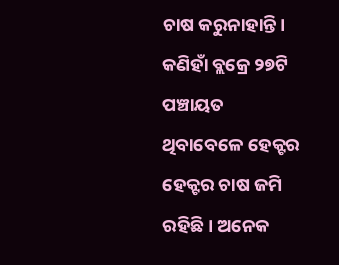ଚାଷ କରୁନାହାନ୍ତି। କଣିହାଁ ବ୍ଲକ୍ରେ ୨୭ଟି ପଞ୍ଚାୟତ ଥିବାବେଳେ ହେକ୍ଟର ହେକ୍ଟର ଚାଷ ଜମି ରହିଛି। ଅନେକ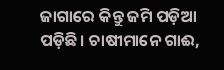ଜାଗାରେ କିନ୍ତୁ ଜମି ପଡ଼ିଆ ପଡ଼ିଛି। ଚାଷୀମାନେ ଗାଈ,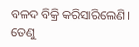ବଳଦ ବିକ୍ରି କରିସାରିଲେଣି। ତେଣୁ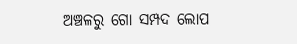ଅଞ୍ଚଳରୁ ଗୋ ସମ୍ପଦ ଲୋପ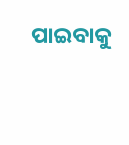ପାଇବାକୁ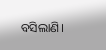ବସିଲାଣି।